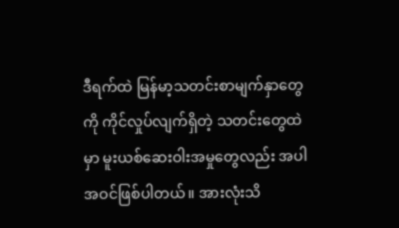ဒီရက်ထဲ မြန်မာ့သတင်းစာမျက်နှာတွေကို ကိုင်လှုပ်လျက်ရှိတဲ့ သတင်းတွေထဲမှာ မူးယစ်ဆေးဝါးအမှုတွေလည်း အပါအဝင်ဖြစ်ပါတယ်။ အားလုံးသိ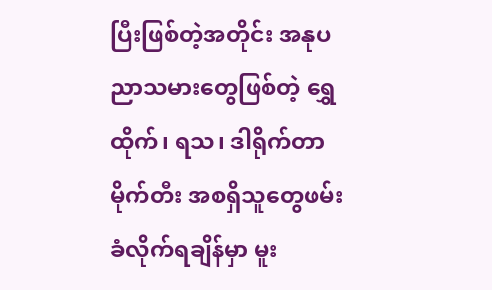ပြီးဖြစ်တဲ့အတိုင်း အနုပညာသမားတွေဖြစ်တဲ့ ရွှေထိုက်၊ ရသ၊ ဒါရိုက်တာမိုက်တီး အစရှိသူတွေဖမ်းခံလိုက်ရချိန်မှာ မူး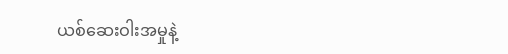ယစ်ဆေးဝါးအမှုနဲ့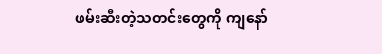ဖမ်းဆီးတဲ့သတင်းတွေကို ကျနော်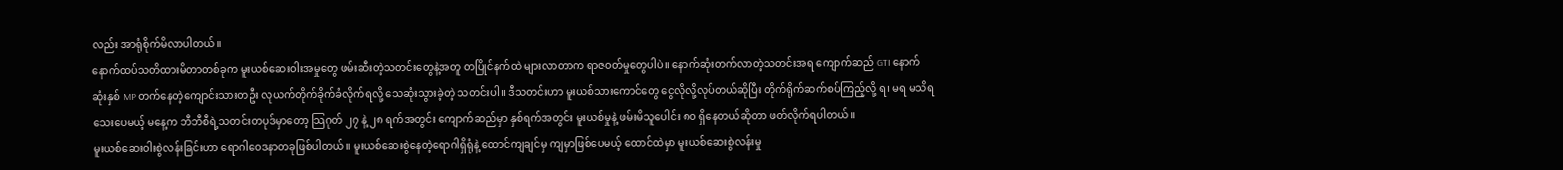လည်း အာရုံစိုက်မိလာပါတယ်။
နောက်ထပ်သတိထားမိတာတစ်ခုက မူးယစ်ဆေးဝါးအမှုတွေ ဖမ်းဆီးတဲ့သတင်းတွေနဲ့အတူ တပြိုင်နက်ထဲ များလာတာက ရာဇဝတ်မှုတွေပါပဲ။ နောက်ဆုံးတက်လာတဲ့သတင်းအရ ကျောက်ဆည် GTI နောက်ဆုံးနှစ် MP တက်နေတဲ့ကျောင်းသားတဦး လုယက်တိုက်ခိုက်ခံလိုက်ရလို့ သေဆုံးသွားခဲ့တဲ့ သတင်းပါ။ ဒီသတင်းဟာ မူးယစ်သားကောင်တွေ ငွေလိုလို့လုပ်တယ်ဆိုပြီး တိုက်ရိုက်ဆက်စပ်ကြည့်လို့ ရ၊ မရ မသိရသေးပေမယ့် မနေ့က ဘီဘီစီရဲ့သတင်းတပုဒ်မှာတော့ သြဂုတ် ၂၇ နဲ့ ၂၈ ရက်အတွင်း ကျောက်ဆည်မှာ နှစ်ရက်အတွင်း မူးယစ်မှုနဲ့ ဖမ်းမိသူပေါင်း ၈၀ ရှိနေတယ်ဆိုတာ ဖတ်လိုက်ရပါတယ်။
မူးယစ်ဆေးဝါးစွဲလန်းခြင်းဟာ ရောဂါဝေဒနာတခုဖြစ်ပါတယ်။ မူးယစ်ဆေးစွဲနေတဲ့ရောဂါရှိရုံနဲ့ ထောင်ကျချင်မှ ကျမှာဖြစ်ပေမယ့် ထောင်ထဲမှာ မူးယစ်ဆေးစွဲလန်းမှု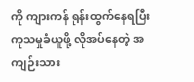ကို ကျားကန် ရုန်းထွက်နေရပြီး ကုသမှုခံယူဖို့ လိုအပ်နေတဲ့ အကျဉ်းသား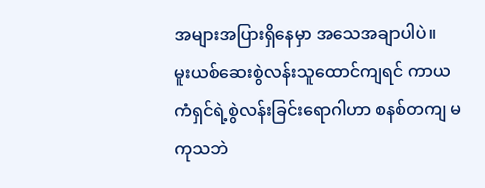အများအပြားရှိနေမှာ အသေအချာပါပဲ။
မူးယစ်ဆေးစွဲလန်းသူထောင်ကျရင် ကာယကံရှင်ရဲ့စွဲလန်းခြင်းရောဂါဟာ စနစ်တကျ မကုသဘဲ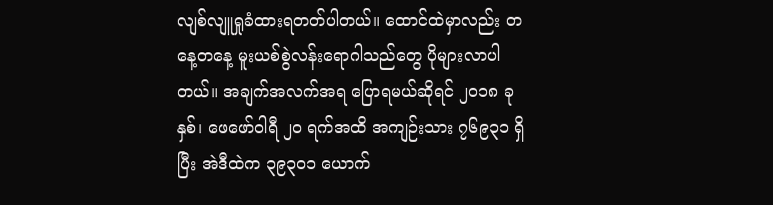လျစ်လျူရှုခံထားရတတ်ပါတယ်။ ထောင်ထဲမှာလည်း တနေ့တနေ့ မူးယစ်စွဲလန်းရောဂါသည်တွေ ပိုများလာပါတယ်။ အချက်အလက်အရ ပြောရမယ်ဆိုရင် ၂၀၁၈ ခုနှစ်၊ ဖေဖော်ဝါရီ ၂၀ ရက်အထိ အကျဉ်းသား ၇၆၉၃၁ ရှိပြီး အဲဒီထဲက ၃၉၃၀၁ ယောက်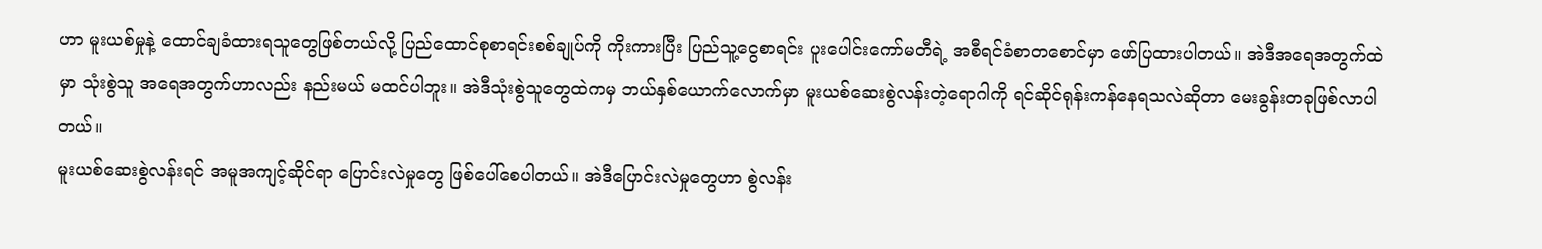ဟာ မူးယစ်မှုနဲ့ ထောင်ချခံထားရသူတွေဖြစ်တယ်လို့ ပြည်ထောင်စုစာရင်းစစ်ချုပ်ကို ကိုးကားပြီး ပြည်သူ့ငွေစာရင်း ပူးပေါင်းကော်မတီရဲ့ အစီရင်ခံစာတစောင်မှာ ဖော်ပြထားပါတယ်။ အဲဒီအရေအတွက်ထဲမှာ သုံးစွဲသူ အရေအတွက်ဟာလည်း နည်းမယ် မထင်ပါဘူး။ အဲဒီသုံးစွဲသူတွေထဲကမှ ဘယ်နှစ်ယောက်လောက်မှာ မူးယစ်ဆေးစွဲလန်းတဲ့ရောဂါကို ရင်ဆိုင်ရုန်းကန်နေရသလဲဆိုတာ မေးခွန်းတခုဖြစ်လာပါတယ်။
မူးယစ်ဆေးစွဲလန်းရင် အမူအကျင့်ဆိုင်ရာ ပြောင်းလဲမှုတွေ ဖြစ်ပေါ်စေပါတယ်။ အဲဒီပြောင်းလဲမှုတွေဟာ စွဲလန်း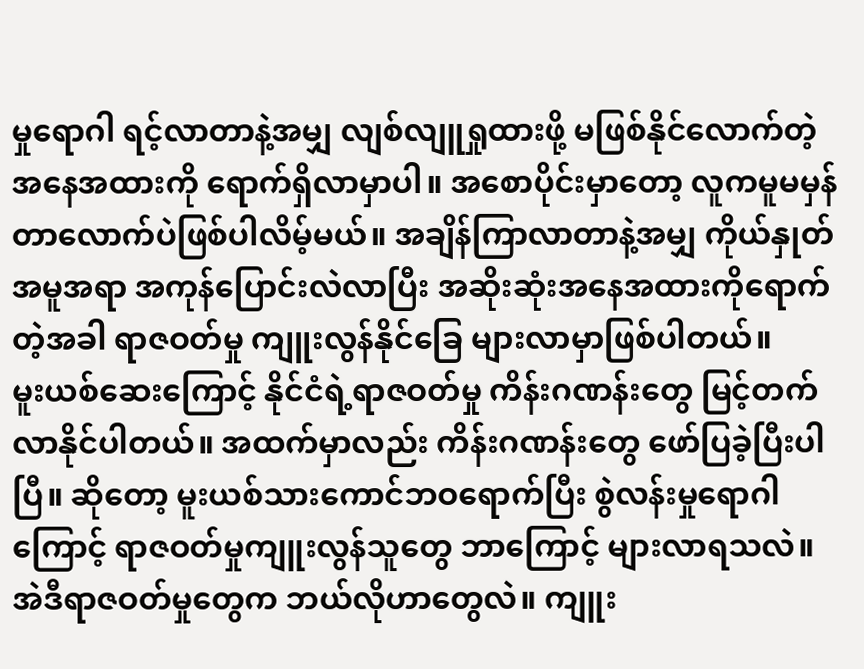မှုရောဂါ ရင့်လာတာနဲ့အမျှ လျစ်လျူရှုထားဖို့ မဖြစ်နိုင်လောက်တဲ့အနေအထားကို ရောက်ရှိလာမှာပါ။ အစောပိုင်းမှာတော့ လူကမူမမှန်တာလောက်ပဲဖြစ်ပါလိမ့်မယ်။ အချိန်ကြာလာတာနဲ့အမျှ ကိုယ်နှုတ်အမူအရာ အကုန်ပြောင်းလဲလာပြီး အဆိုးဆုံးအနေအထားကိုရောက်တဲ့အခါ ရာဇဝတ်မှု ကျူးလွန်နိုင်ခြေ များလာမှာဖြစ်ပါတယ်။
မူးယစ်ဆေးကြောင့် နိုင်ငံရဲ့ရာဇဝတ်မှု ကိန်းဂဏန်းတွေ မြင့်တက်လာနိုင်ပါတယ်။ အထက်မှာလည်း ကိန်းဂဏန်းတွေ ဖော်ပြခဲ့ပြီးပါပြီ။ ဆိုတော့ မူးယစ်သားကောင်ဘဝရောက်ပြီး စွဲလန်းမှုရောဂါကြောင့် ရာဇဝတ်မှုကျူးလွန်သူတွေ ဘာကြောင့် များလာရသလဲ။ အဲဒီရာဇဝတ်မှုတွေက ဘယ်လိုဟာတွေလဲ။ ကျူး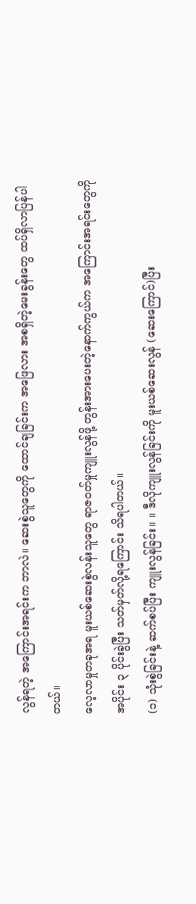လွန်ရတဲ့ အကြောင်းအရင်းက ဘာလဲ။ ဆေးစွဲသူတွေကို ထောင်ချခြင်းက အဖြေလား အစရှိတဲ့မေးခွန်းတွေ ထပ်ရှိလာပြန်ပါတယ်။
လေ့လာမှုတခုအရ မူးယစ်ဆေးစွဲလန်းသူတွေ ရာဇဝတ်မှုကျူးလွန်ဖို့ တွန်းအားပေးတဲ့နောက်ကွယ်က အကြောင်းအရင်းတွေကို အပိုင်း ၃ ပိုင်းခွဲပြီး သတ်မှတ်လို့ရကြောင်း သိရပါတယ်။
(၁) သုံးစွဲခြင်းနဲ့ ဆက်စပ်ပြီး ကျူးလွန်ခြင်း။ ။ ဒီလိုကျူးလွန်ခြင်းကို မူးယစ်ဆေးလွန် (ဆေးကြောင်)ပြီး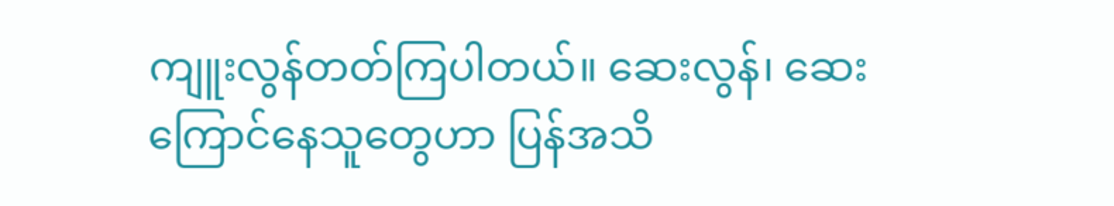ကျူးလွန်တတ်ကြပါတယ်။ ဆေးလွန်၊ ဆေးကြောင်နေသူတွေဟာ ပြန်အသိ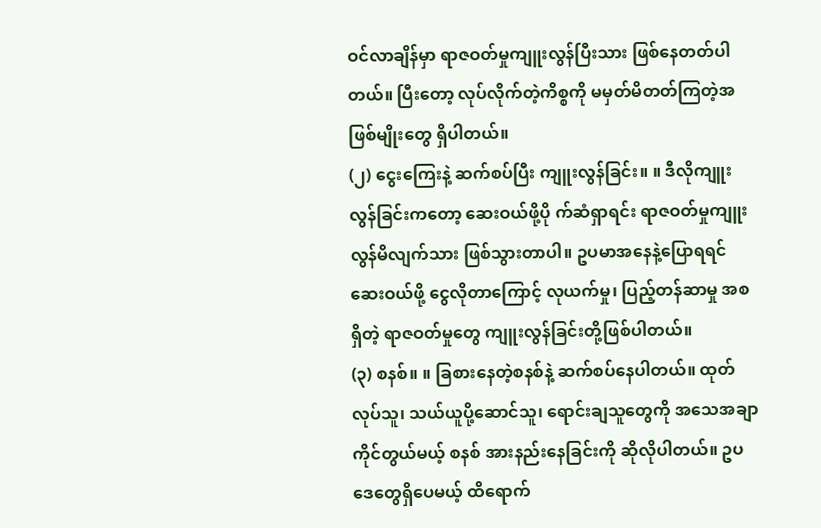ဝင်လာချိန်မှာ ရာဇဝတ်မှုကျူးလွန်ပြီးသား ဖြစ်နေတတ်ပါတယ်။ ပြီးတော့ လုပ်လိုက်တဲ့ကိစ္စကို မမှတ်မိတတ်ကြတဲ့အဖြစ်မျိုးတွေ ရှိပါတယ်။
(၂) ငွေးကြေးနဲ့ ဆက်စပ်ပြီး ကျူးလွန်ခြင်း။ ။ ဒီလိုကျူးလွန်ခြင်းကတော့ ဆေးဝယ်ဖို့ပို က်ဆံရှာရင်း ရာဇဝတ်မှုကျူးလွန်မိလျက်သား ဖြစ်သွားတာပါ။ ဥပမာအနေနဲ့ပြောရရင် ဆေးဝယ်ဖို့ ငွေလိုတာကြောင့် လုယက်မှု၊ ပြည့်တန်ဆာမှု အစရှိတဲ့ ရာဇဝတ်မှုတွေ ကျူးလွန်ခြင်းတို့ဖြစ်ပါတယ်။
(၃) စနစ်။ ။ ခြစားနေတဲ့စနစ်နဲ့ ဆက်စပ်နေပါတယ်။ ထုတ်လုပ်သူ၊ သယ်ယူပို့ဆောင်သူ၊ ရောင်းချသူတွေကို အသေအချာ ကိုင်တွယ်မယ့် စနစ် အားနည်းနေခြင်းကို ဆိုလိုပါတယ်။ ဥပဒေတွေရှိပေမယ့် ထိရောက်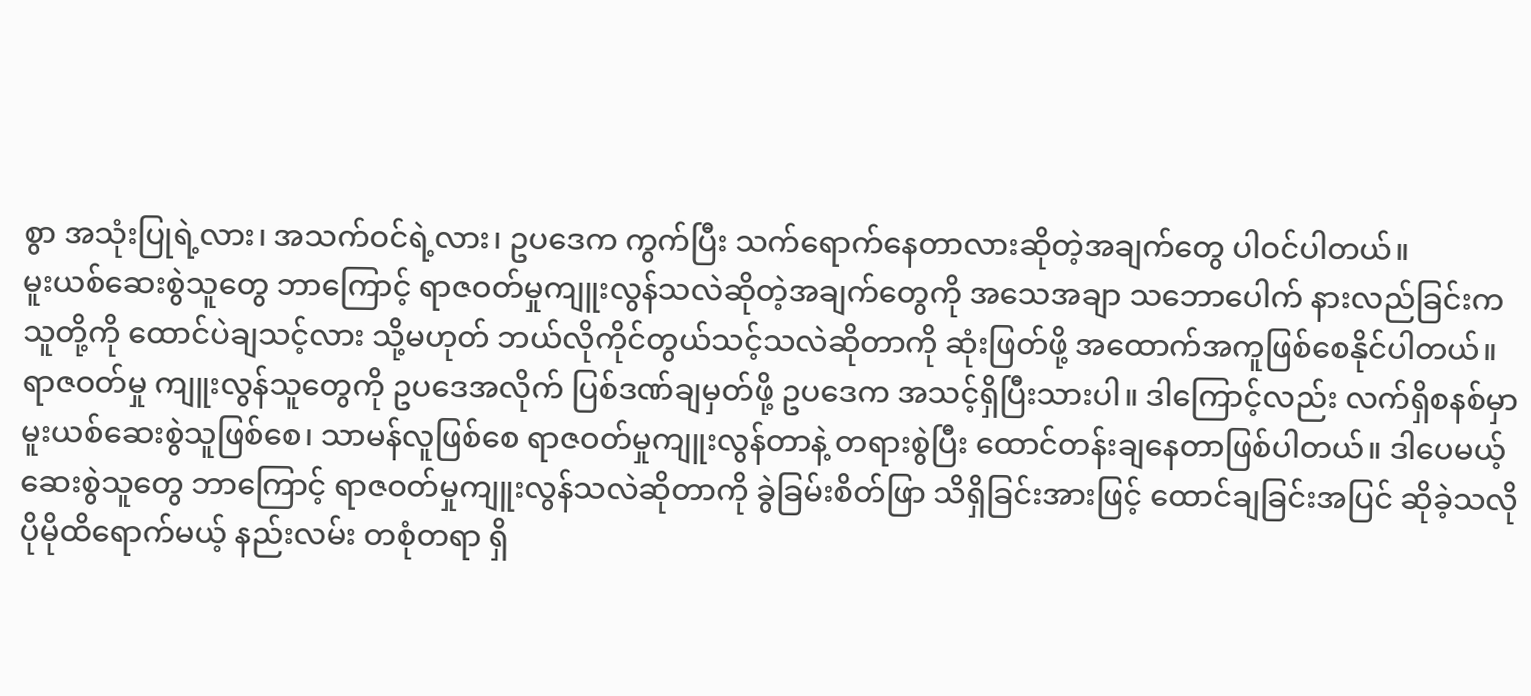စွာ အသုံးပြုရဲ့လား၊ အသက်ဝင်ရဲ့လား၊ ဥပဒေက ကွက်ပြီး သက်ရောက်နေတာလားဆိုတဲ့အချက်တွေ ပါဝင်ပါတယ်။
မူးယစ်ဆေးစွဲသူတွေ ဘာကြောင့် ရာဇဝတ်မှုကျူးလွန်သလဲဆိုတဲ့အချက်တွေကို အသေအချာ သဘောပေါက် နားလည်ခြင်းက သူတို့ကို ထောင်ပဲချသင့်လား သို့မဟုတ် ဘယ်လိုကိုင်တွယ်သင့်သလဲဆိုတာကို ဆုံးဖြတ်ဖို့ အထောက်အကူဖြစ်စေနိုင်ပါတယ်။ ရာဇဝတ်မှု ကျူးလွန်သူတွေကို ဥပဒေအလိုက် ပြစ်ဒဏ်ချမှတ်ဖို့ ဥပဒေက အသင့်ရှိပြီးသားပါ။ ဒါကြောင့်လည်း လက်ရှိစနစ်မှာ မူးယစ်ဆေးစွဲသူဖြစ်စေ၊ သာမန်လူဖြစ်စေ ရာဇဝတ်မှုကျူးလွန်တာနဲ့ တရားစွဲပြီး ထောင်တန်းချနေတာဖြစ်ပါတယ်။ ဒါပေမယ့် ဆေးစွဲသူတွေ ဘာကြောင့် ရာဇဝတ်မှုကျူးလွန်သလဲဆိုတာကို ခွဲခြမ်းစိတ်ဖြာ သိရှိခြင်းအားဖြင့် ထောင်ချခြင်းအပြင် ဆိုခဲ့သလို ပိုမိုထိရောက်မယ့် နည်းလမ်း တစုံတရာ ရှိ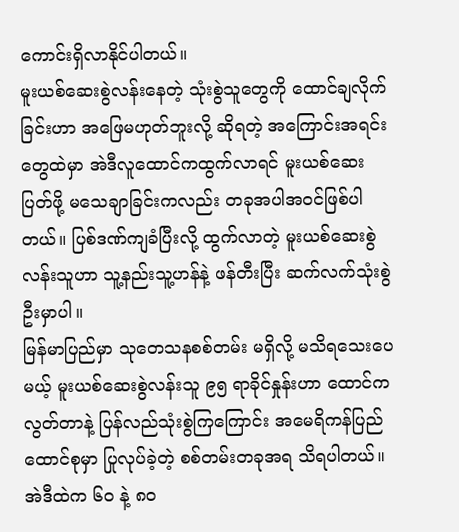ကောင်းရှိလာနိုင်ပါတယ်။
မူးယစ်ဆေးစွဲလန်းနေတဲ့ သုံးစွဲသူတွေကို ထောင်ချလိုက်ခြင်းဟာ အဖြေမဟုတ်ဘူးလို့ ဆိုရတဲ့ အကြောင်းအရင်းတွေထဲမှာ အဲဒီလူထောင်ကထွက်လာရင် မူးယစ်ဆေးပြတ်ဖို့ မသေချာခြင်းကလည်း တခုအပါအဝင်ဖြစ်ပါတယ်။ ပြစ်ဒဏ်ကျခံပြီးလို့ ထွက်လာတဲ့ မူးယစ်ဆေးစွဲလန်းသူဟာ သူ့နည်းသူ့ဟန်နဲ့ ဖန်တီးပြီး ဆက်လက်သုံးစွဲဦးမှာပါ။
မြန်မာပြည်မှာ သုတေသနစစ်တမ်း မရှိလို့ မသိရသေးပေမယ့် မူးယစ်ဆေးစွဲလန်းသူ ၉၅ ရာခိုင်နှုန်းဟာ ထောင်ကလွတ်တာနဲ့ ပြန်လည်သုံးစွဲကြကြောင်း အမေရိကန်ပြည်ထောင်စုမှာ ပြုလုပ်ခဲ့တဲ့ စစ်တမ်းတခုအရ သိရပါတယ်။ အဲဒီထဲက ၆၀ နဲ့ ၈၀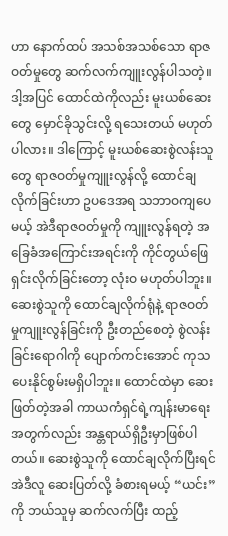ဟာ နောက်ထပ် အသစ်အသစ်သော ရာဇဝတ်မှုတွေ ဆက်လက်ကျူးလွန်ပါသတဲ့။ ဒါ့အပြင် ထောင်ထဲကိုလည်း မူးယစ်ဆေးတွေ မှောင်ခိုသွင်းလို့ ရသေးတယ် မဟုတ်ပါလား။ ဒါကြောင့် မူးယစ်ဆေးစွဲလန်းသူတွေ ရာဇဝတ်မှုကျူးလွန်လို့ ထောင်ချလိုက်ခြင်းဟာ ဥပဒေအရ သဘာဝကျပေမယ့် အဲဒီရာဇဝတ်မှုကို ကျူးလွန်ရတဲ့ အခြေခံအကြောင်းအရင်းကို ကိုင်တွယ်ဖြေရှင်းလိုက်ခြင်းတော့ လုံးဝ မဟုတ်ပါဘူး။
ဆေးစွဲသူကို ထောင်ချလိုက်ရုံနဲ့ ရာဇဝတ်မှုကျူးလွန်ခြင်းကို ဦးတည်စေတဲ့ စွဲလန်းခြင်းရောဂါကို ပျောက်ကင်းအောင် ကုသပေးနိုင်စွမ်းမရှိပါဘူး။ ထောင်ထဲမှာ ဆေးဖြတ်တဲ့အခါ ကာယကံရှင်ရဲ့ကျန်းမာရေးအတွက်လည်း အန္တရာယ်ရှိဦးမှာဖြစ်ပါတယ်။ ဆေးစွဲသူကို ထောင်ချလိုက်ပြီးရင် အဲဒီလူ ဆေးပြတ်လို့ ခံစားရမယ့် “ယင်း”ကို ဘယ်သူမှ ဆက်လက်ပြီး ထည့်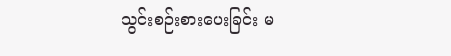သွင်းစဉ်းစားပေးခြင်း မ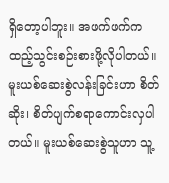ရှိတော့ပါဘူး။ အဖက်ဖက်က ထည့်သွင်းစဉ်းစားဖို့လိုပါတယ်။
မူးယစ်ဆေးစွဲလန်းခြင်းဟာ စိတ်ဆိုး၊ စိတ်ပျက်စရာကောင်းလှပါတယ်။ မူးယစ်ဆေးစွဲသူဟာ သူ့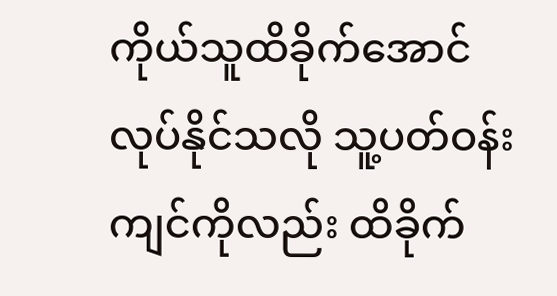ကိုယ်သူထိခိုက်အောင် လုပ်နိုင်သလို သူ့ပတ်ဝန်းကျင်ကိုလည်း ထိခိုက်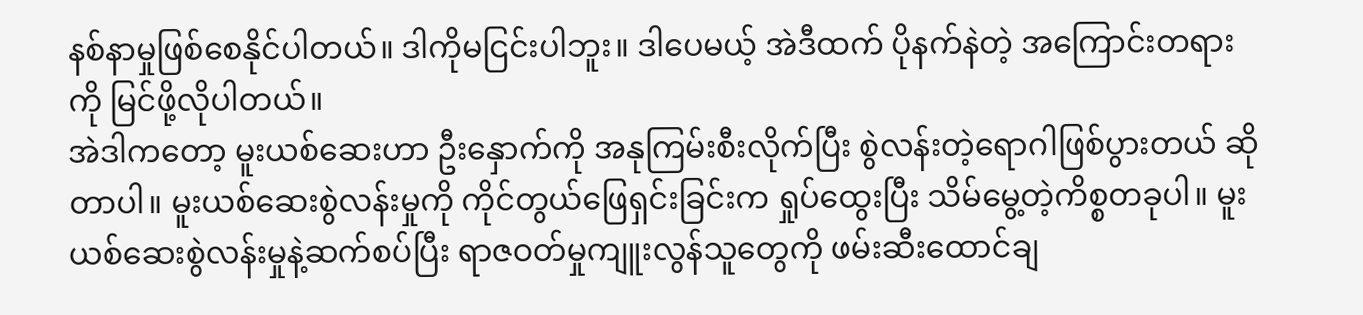နစ်နာမှုဖြစ်စေနိုင်ပါတယ်။ ဒါကိုမငြင်းပါဘူး။ ဒါပေမယ့် အဲဒီထက် ပိုနက်နဲတဲ့ အကြောင်းတရားကို မြင်ဖို့လိုပါတယ်။
အဲဒါကတော့ မူးယစ်ဆေးဟာ ဦးနှောက်ကို အနုကြမ်းစီးလိုက်ပြီး စွဲလန်းတဲ့ရောဂါဖြစ်ပွားတယ် ဆိုတာပါ။ မူးယစ်ဆေးစွဲလန်းမှုကို ကိုင်တွယ်ဖြေရှင်းခြင်းက ရှုပ်ထွေးပြီး သိမ်မွေ့တဲ့ကိစ္စတခုပါ။ မူးယစ်ဆေးစွဲလန်းမှုနဲ့ဆက်စပ်ပြီး ရာဇဝတ်မှုကျူးလွန်သူတွေကို ဖမ်းဆီးထောင်ချ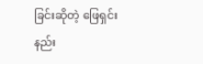ခြင်းဆိုတဲ့ ဖြေရှင်းနည်း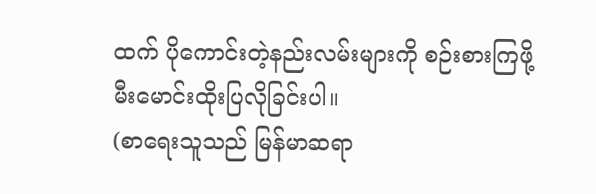ထက် ပိုကောင်းတဲ့နည်းလမ်းများကို စဉ်းစားကြဖို့ မီးမောင်းထိုးပြလိုခြင်းပါ။
(စာရေးသူသည် မြန်မာဆရာ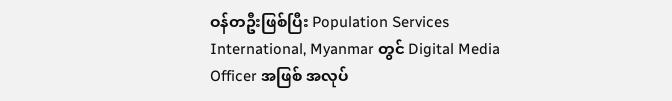ဝန်တဦးဖြစ်ပြီး Population Services International, Myanmar တွင် Digital Media Officer အဖြစ် အလုပ်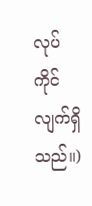လုပ်ကိုင်လျက်ရှိသည်။)